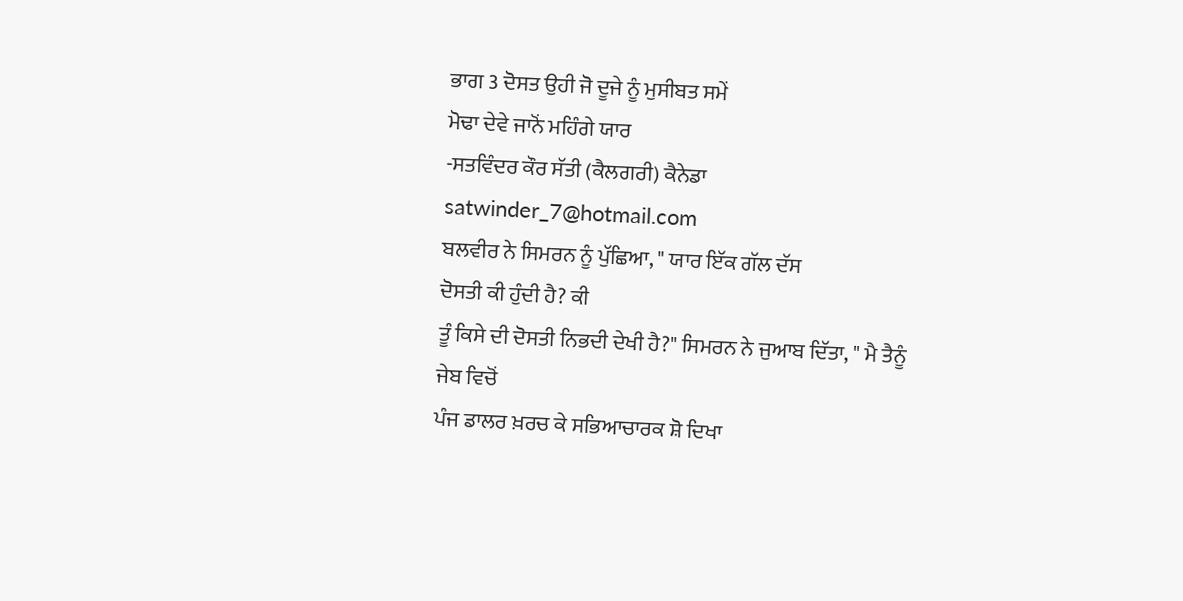ਭਾਗ 3 ਦੋਸਤ ਉਹੀ ਜੋ ਦੂਜੇ ਨੂੰ ਮੁਸੀਬਤ ਸਮੇਂ
ਮੋਢਾ ਦੇਵੇ ਜਾਨੋਂ ਮਹਿੰਗੇ ਯਾਰ
-ਸਤਵਿੰਦਰ ਕੌਰ ਸੱਤੀ (ਕੈਲਗਰੀ) ਕੈਨੇਡਾ satwinder_7@hotmail.com
ਬਲਵੀਰ ਨੇ ਸਿਮਰਨ ਨੂੰ ਪੁੱਛਿਆ, " ਯਾਰ ਇੱਕ ਗੱਲ ਦੱਸ
ਦੋਸਤੀ ਕੀ ਹੁੰਦੀ ਹੈ? ਕੀ
ਤੂੰ ਕਿਸੇ ਦੀ ਦੋਸਤੀ ਨਿਭਦੀ ਦੇਖੀ ਹੈ?" ਸਿਮਰਨ ਨੇ ਜੁਆਬ ਦਿੱਤਾ, " ਮੈ ਤੈਨੂੰ ਜੇਬ ਵਿਚੋਂ
ਪੰਜ ਡਾਲਰ ਖ਼ਰਚ ਕੇ ਸਭਿਆਚਾਰਕ ਸ਼ੋ ਦਿਖਾ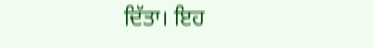ਦਿੱਤਾ। ਇਹ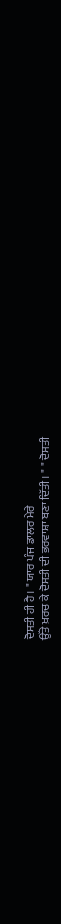ਦੋਸਤੀ ਹੀ ਹੈ। " ਯਾਰ ਪੰਜ ਡਾਲਰ ਮੇਰੇ
ਉੱਤੇ ਖ਼ਰਚ ਕੇ ਦੋਸਤੀ ਦੀ ਭਰਵਾਸ਼ਾ ਬਣਾ ਦਿੱਤੀ। " " ਦੋਸਤੀ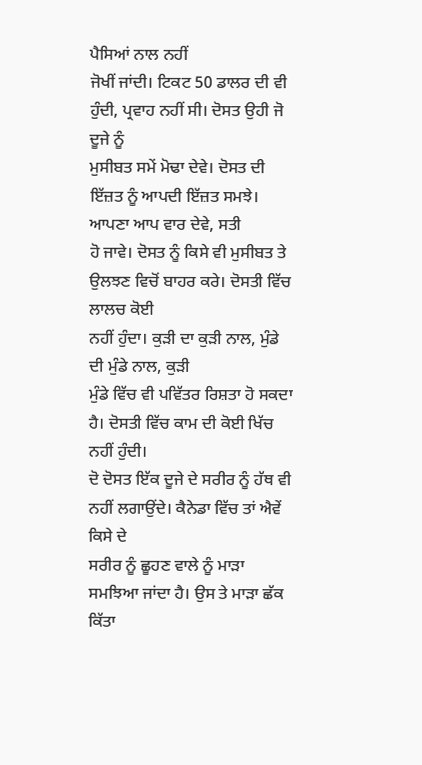ਪੈਸਿਆਂ ਨਾਲ ਨਹੀਂ
ਜੋਖੀਂ ਜਾਂਦੀ। ਟਿਕਟ 50 ਡਾਲਰ ਦੀ ਵੀ ਹੁੰਦੀ, ਪ੍ਰਵਾਹ ਨਹੀਂ ਸੀ। ਦੋਸਤ ਉਹੀ ਜੋ ਦੂਜੇ ਨੂੰ
ਮੁਸੀਬਤ ਸਮੇਂ ਮੋਢਾ ਦੇਵੇ। ਦੋਸਤ ਦੀ ਇੱਜ਼ਤ ਨੂੰ ਆਪਦੀ ਇੱਜ਼ਤ ਸਮਝੇ। ਆਪਣਾ ਆਪ ਵਾਰ ਦੇਵੇ, ਸਤੀ
ਹੋ ਜਾਵੇ। ਦੋਸਤ ਨੂੰ ਕਿਸੇ ਵੀ ਮੁਸੀਬਤ ਤੇ ਉਲਝਣ ਵਿਚੋਂ ਬਾਹਰ ਕਰੇ। ਦੋਸਤੀ ਵਿੱਚ ਲਾਲਚ ਕੋਈ
ਨਹੀਂ ਹੁੰਦਾ। ਕੁੜੀ ਦਾ ਕੁੜੀ ਨਾਲ, ਮੁੰਡੇ
ਦੀ ਮੁੰਡੇ ਨਾਲ, ਕੁੜੀ
ਮੁੰਡੇ ਵਿੱਚ ਵੀ ਪਵਿੱਤਰ ਰਿਸ਼ਤਾ ਹੋ ਸਕਦਾ ਹੈ। ਦੋਸਤੀ ਵਿੱਚ ਕਾਮ ਦੀ ਕੋਈ ਖਿੱਚ ਨਹੀਂ ਹੁੰਦੀ।
ਦੋ ਦੋਸਤ ਇੱਕ ਦੂਜੇ ਦੇ ਸਰੀਰ ਨੂੰ ਹੱਥ ਵੀ ਨਹੀਂ ਲਗਾਉਂਦੇ। ਕੈਨੇਡਾ ਵਿੱਚ ਤਾਂ ਐਵੇਂ ਕਿਸੇ ਦੇ
ਸਰੀਰ ਨੂੰ ਛੂਹਣ ਵਾਲੇ ਨੂੰ ਮਾੜਾ ਸਮਝਿਆ ਜਾਂਦਾ ਹੈ। ਉਸ ਤੇ ਮਾੜਾ ਛੱਕ ਕਿੱਤਾ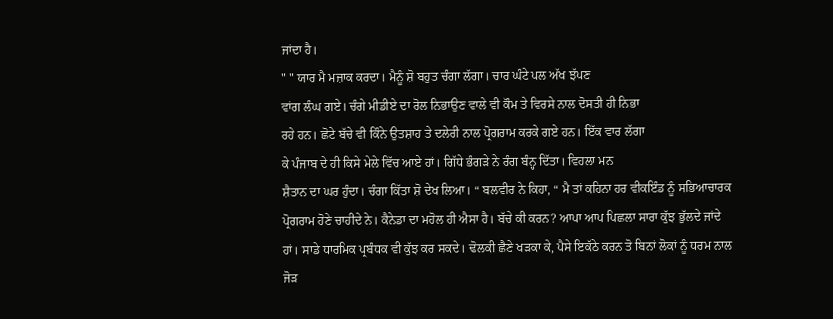ਜਾਂਦਾ ਹੈ।
" " ਯਾਰ ਮੈ ਮਜ਼ਾਕ ਕਰਦਾ। ਮੈਨੂੰ ਸ਼ੋ ਬਹੁਤ ਚੰਗਾ ਲੱਗਾ। ਚਾਰ ਘੰਟੇ ਪਲ ਅੱਖ ਝੱਪਣ
ਵਾਂਗ ਲੰਘ ਗਏ। ਚੰਗੇ ਮੀਡੀਏ ਦਾ ਰੋਲ ਨਿਭਾਉਣ ਵਾਲੇ ਵੀ ਕੌਮ ਤੇ ਵਿਰਸੇ ਨਾਲ ਦੋਸਤੀ ਹੀ ਨਿਭਾ
ਰਹੇ ਹਨ। ਛੋਟੇ ਬੱਚੇ ਵੀ ਕਿੰਨੇ ਉਤਸ਼ਾਹ ਤੇ ਦਲੇਰੀ ਨਾਲ ਪ੍ਰੋਗਰਾਮ ਕਰਕੇ ਗਏ ਹਨ। ਇੱਕ ਵਾਰ ਲੱਗਾ
ਕੇ ਪੰਜਾਬ ਦੇ ਹੀ ਕਿਸੇ ਮੇਲੇ ਵਿੱਚ ਆਏ ਹਾਂ। ਗਿੱਧੇ ਭੰਗੜੇ ਨੇ ਰੰਗ ਬੰਨ੍ਹ ਦਿੱਤਾ। ਵਿਹਲਾ ਮਨ
ਸ਼ੈਤਾਨ ਦਾ ਘਰ ਹੁੰਦਾ। ਚੰਗਾ ਕਿੱਤਾ ਸ਼ੋ ਦੇਖ ਲਿਆ। “ ਬਲਵੀਰ ਨੇ ਕਿਹਾ, “ ਮੈ ਤਾਂ ਕਹਿਨਾ ਹਰ ਵੀਕਇੰਡ ਨੂੰ ਸਭਿਆਚਾਰਕ
ਪ੍ਰੋਗਰਾਮ ਹੋਣੇ ਚਾਹੀਦੇ ਨੇ। ਕੈਨੇਡਾ ਦਾ ਮਹੋਲ ਹੀ ਐਸਾ ਹੈ। ਬੱਚੇ ਕੀ ਕਰਨ? ਆਪਾ ਆਪ ਪਿਛਲਾ ਸਾਰਾ ਕੁੱਝ ਭੁੱਲਦੇ ਜਾਂਦੇ
ਹਾਂ। ਸਾਡੇ ਧਾਰਮਿਕ ਪ੍ਰਬੰਧਕ ਵੀ ਕੁੱਝ ਕਰ ਸਕਦੇ। ਢੋਲਕੀ ਛੈਣੇ ਖੜਕਾ ਕੇ, ਪੈਸੇ ਇਕੱਠੇ ਕਰਨ ਤੋ ਬਿਨਾਂ ਲੋਕਾਂ ਨੂੰ ਧਰਮ ਨਾਲ ਜੋੜ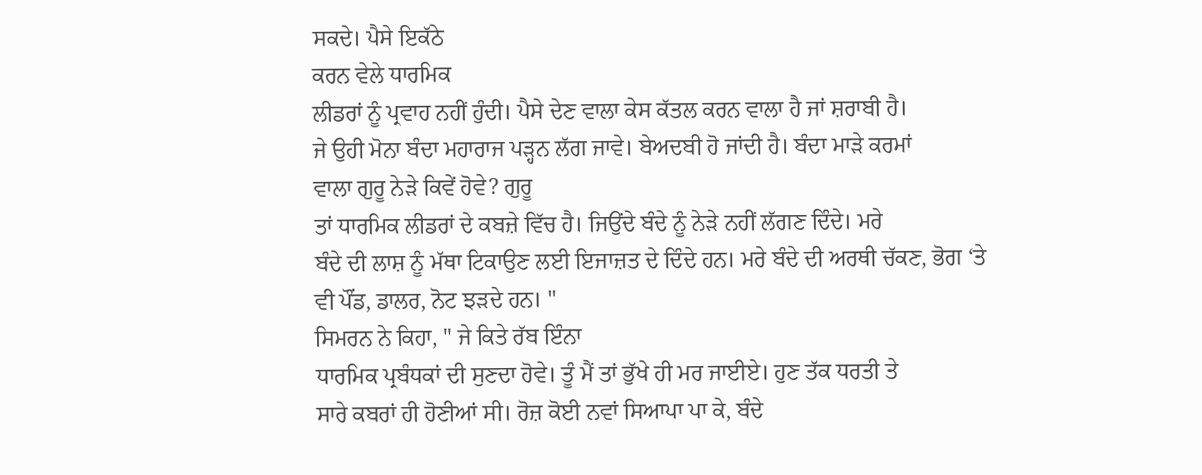ਸਕਦੇ। ਪੈਸੇ ਇਕੱਠੇ
ਕਰਨ ਵੇਲੇ ਧਾਰਮਿਕ
ਲੀਡਰਾਂ ਨੂੰ ਪ੍ਰਵਾਹ ਨਹੀਂ ਹੁੰਦੀ। ਪੈਸੇ ਦੇਣ ਵਾਲਾ ਕੇਸ ਕੱਤਲ ਕਰਨ ਵਾਲਾ ਹੈ ਜਾਂ ਸ਼ਰਾਬੀ ਹੈ।
ਜੇ ਉਹੀ ਮੋਨਾ ਬੰਦਾ ਮਹਾਰਾਜ ਪੜ੍ਹਨ ਲੱਗ ਜਾਵੇ। ਬੇਅਦਬੀ ਹੋ ਜਾਂਦੀ ਹੈ। ਬੰਦਾ ਮਾੜੇ ਕਰਮਾਂ
ਵਾਲਾ ਗੁਰੂ ਨੇੜੇ ਕਿਵੇਂ ਹੋਵੇ? ਗੁਰੂ
ਤਾਂ ਧਾਰਮਿਕ ਲੀਡਰਾਂ ਦੇ ਕਬਜ਼ੇ ਵਿੱਚ ਹੈ। ਜਿਉਂਦੇ ਬੰਦੇ ਨੂੰ ਨੇੜੇ ਨਹੀਂ ਲੱਗਣ ਦਿੰਦੇ। ਮਰੇ
ਬੰਦੇ ਦੀ ਲਾਸ਼ ਨੂੰ ਮੱਥਾ ਟਿਕਾਉਣ ਲਈ ਇਜਾਜ਼ਤ ਦੇ ਦਿੰਦੇ ਹਨ। ਮਰੇ ਬੰਦੇ ਦੀ ਅਰਥੀ ਚੱਕਣ, ਭੋਗ ‘ਤੇ
ਵੀ ਪੌਂਡ, ਡਾਲਰ, ਨੋਟ ਝੜਦੇ ਹਨ। "
ਸਿਮਰਨ ਨੇ ਕਿਹਾ, " ਜੇ ਕਿਤੇ ਰੱਬ ਇੰਨਾ
ਧਾਰਮਿਕ ਪ੍ਰਬੰਧਕਾਂ ਦੀ ਸੁਣਦਾ ਹੋਵੇ। ਤੂੰ ਮੈਂ ਤਾਂ ਭੁੱਖੇ ਹੀ ਮਰ ਜਾਈਏ। ਹੁਣ ਤੱਕ ਧਰਤੀ ਤੇ
ਸਾਰੇ ਕਬਰਾਂ ਹੀ ਹੋਣੀਆਂ ਸੀ। ਰੋਜ਼ ਕੋਈ ਨਵਾਂ ਸਿਆਪਾ ਪਾ ਕੇ, ਬੰਦੇ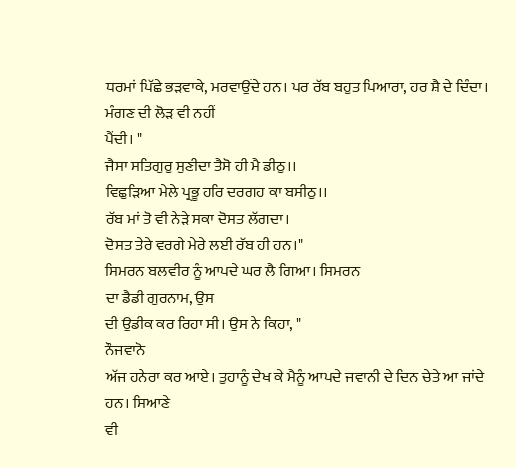ਧਰਮਾਂ ਪਿੱਛੇ ਭੜਵਾਕੇ, ਮਰਵਾਉਂਦੇ ਹਨ। ਪਰ ਰੱਬ ਬਹੁਤ ਪਿਆਰਾ, ਹਰ ਸ਼ੈ ਦੇ ਦਿੰਦਾ। ਮੰਗਣ ਦੀ ਲੋੜ ਵੀ ਨਹੀਂ
ਪੈਂਦੀ। "
ਜੈਸਾ ਸਤਿਗੁਰੁ ਸੁਣੀਦਾ ਤੈਸੋ ਹੀ ਮੈ ਡੀਠੁ।।
ਵਿਛੁੜਿਆ ਮੇਲੇ ਪ੍ਰਭੂ ਹਰਿ ਦਰਗਹ ਕਾ ਬਸੀਠੁ।।
ਰੱਬ ਮਾਂ ਤੋ ਵੀ ਨੇੜੇ ਸਕਾ ਦੋਸਤ ਲੱਗਦਾ।
ਦੋਸਤ ਤੇਰੇ ਵਰਗੇ ਮੇਰੇ ਲਈ ਰੱਬ ਹੀ ਹਨ।"
ਸਿਮਰਨ ਬਲਵੀਰ ਨੂੰ ਆਪਦੇ ਘਰ ਲੈ ਗਿਆ। ਸਿਮਰਨ
ਦਾ ਡੈਡੀ ਗੁਰਨਾਮ, ਉਸ
ਦੀ ਉਡੀਕ ਕਰ ਰਿਹਾ ਸੀ। ਉਸ ਨੇ ਕਿਹਾ, "
ਨੌਜਵਾਨੋ
ਅੱਜ ਹਨੇਰਾ ਕਰ ਆਏ। ਤੁਹਾਨੂੰ ਦੇਖ ਕੇ ਮੈਨੂੰ ਆਪਦੇ ਜਵਾਨੀ ਦੇ ਦਿਨ ਚੇਤੇ ਆ ਜਾਂਦੇ ਹਨ। ਸਿਆਣੇ
ਵੀ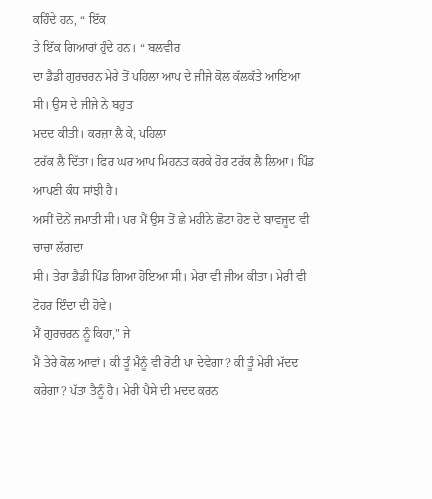ਕਹਿੰਦੇ ਹਨ, “ ਇੱਕ
ਤੇ ਇੱਕ ਗਿਆਰਾਂ ਹੁੰਦੇ ਹਨ। “ ਬਲਵੀਰ
ਦਾ ਡੈਡੀ ਗੁਰਚਰਨ ਮੇਰੇ ਤੋਂ ਪਹਿਲਾ ਆਪ ਦੇ ਜੀਜੇ ਕੋਲ ਕੱਲਕੱਤੇ ਆਇਆ ਸੀ। ਉਸ ਦੇ ਜੀਜੇ ਨੇ ਬਹੁਤ
ਮਦਦ ਕੀਤੀ। ਕਰਜ਼ਾ ਲੈ ਕੇ, ਪਹਿਲਾ
ਟਰੱਕ ਲੈ ਦਿੱਤਾ। ਫਿਰ ਘਰ ਆਪ ਮਿਹਨਤ ਕਰਕੇ ਹੋਰ ਟਰੱਕ ਲੈ ਲਿਆ। ਪਿੰਡ ਆਪਣੀ ਕੰਧ ਸਾਂਝੀ ਹੈ।
ਅਸੀਂ ਦੋਨੇਂ ਜਮਾਤੀ ਸੀ। ਪਰ ਮੈਂ ਉਸ ਤੋਂ ਛੇ ਮਹੀਨੇ ਛੋਟਾ ਹੋਣ ਦੇ ਬਾਵਜੂਦ ਵੀ ਚਾਚਾ ਲੱਗਦਾ
ਸੀ। ਤੇਰਾ ਡੈਡੀ ਪਿੰਡ ਗਿਆ ਹੋਇਆ ਸੀ। ਮੇਰਾ ਵੀ ਜੀਅ ਕੀਤਾ। ਮੇਰੀ ਵੀ ਟੋਹਰ ਇੰਦਾ ਦੀ ਹੋਵੇ।
ਮੈਂ ਗੁਰਚਰਨ ਨੂੰ ਕਿਹਾ," ਜੇ
ਮੈ ਤੇਰੇ ਕੋਲ ਆਵਾਂ। ਕੀ ਤੂੰ ਮੈਨੂੰ ਵੀ ਰੋਟੀ ਪਾ ਦੇਵੇਗਾ? ਕੀ ਤੂੰ ਮੇਰੀ ਮੱਦਦ ਕਰੇਗਾ? ਪੱਤਾ ਤੈਨੂੰ ਹੈ। ਮੇਰੀ ਪੈਸੇ ਦੀ ਮਦਦ ਕਰਨ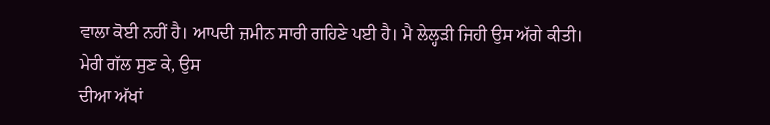ਵਾਲਾ ਕੋਈ ਨਹੀਂ ਹੈ। ਆਪਦੀ ਜ਼ਮੀਨ ਸਾਰੀ ਗਹਿਣੇ ਪਈ ਹੈ। ਮੈ ਲੇਲ੍ਹੜੀ ਜਿਹੀ ਉਸ ਅੱਗੇ ਕੀਤੀ।
ਮੇਰੀ ਗੱਲ ਸੁਣ ਕੇ, ਉਸ
ਦੀਆ ਅੱਖਾਂ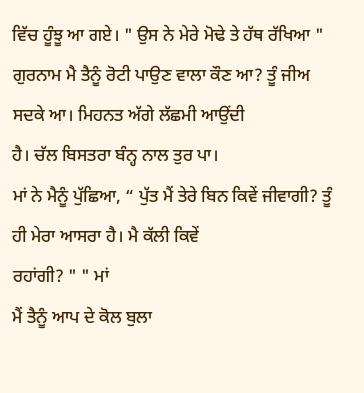ਵਿੱਚ ਹੂੰਝੂ ਆ ਗਏ। " ਉਸ ਨੇ ਮੇਰੇ ਮੋਢੇ ਤੇ ਹੱਥ ਰੱਖਿਆ " ਗੁਰਨਾਮ ਮੈ ਤੈਨੂੰ ਰੋਟੀ ਪਾਉਣ ਵਾਲਾ ਕੌਣ ਆ? ਤੂੰ ਜੀਅ ਸਦਕੇ ਆ। ਮਿਹਨਤ ਅੱਗੇ ਲੱਛਮੀ ਆਉਂਦੀ
ਹੈ। ਚੱਲ ਬਿਸਤਰਾ ਬੰਨ੍ਹ ਨਾਲ ਤੁਰ ਪਾ।
ਮਾਂ ਨੇ ਮੈਨੂੰ ਪੁੱਛਿਆ, “ ਪੁੱਤ ਮੈਂ ਤੇਰੇ ਬਿਨ ਕਿਵੇਂ ਜੀਵਾਗੀ? ਤੂੰ ਹੀ ਮੇਰਾ ਆਸਰਾ ਹੈ। ਮੈ ਕੱਲੀ ਕਿਵੇਂ
ਰਹਾਂਗੀ? " " ਮਾਂ
ਮੈਂ ਤੈਨੂੰ ਆਪ ਦੇ ਕੋਲ ਬੁਲਾ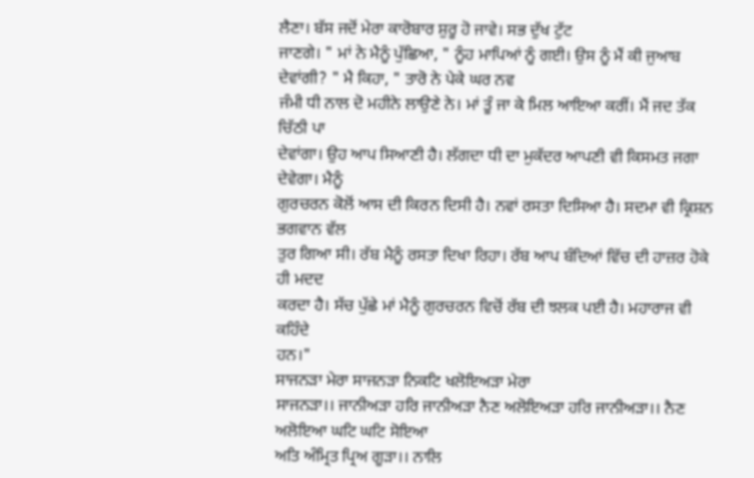ਲੈਣਾ। ਬੱਸ ਜਦੋਂ ਮੇਰਾ ਕਾਰੋਬਾਰ ਸ਼ੁਰੂ ਹੋ ਜਾਵੇ। ਸਭ ਦੁੱਖ ਟੁੱਟ
ਜਾਣਗੇ। " ਮਾਂ ਨੇ ਮੈਨੂੰ ਪੁੱਛਿਆ, " ਨੂੰਹ ਮਾਪਿਆਂ ਨੂੰ ਗਈ। ਉਸ ਨੂੰ ਮੈਂ ਕੀ ਜੁਆਬ
ਦੇਵਾਂਗੀ? " ਮੈ ਕਿਹਾ, " ਤਾਰੋ ਨੇ ਪੇਕੇ ਘਰ ਨਵ
ਜੰਮੀ ਧੀ ਨਾਲ ਦੋ ਮਹੀਨੇ ਲਾਉਣੇ ਨੇ। ਮਾਂ ਤੂੰ ਜਾ ਕੇ ਮਿਲ ਆਇਆ ਕਰੀਂ। ਮੈਂ ਜਦ ਤੱਕ ਚਿੱਠੀ ਪਾ
ਦੇਵਾਂਗਾ। ਉਹ ਆਪ ਸਿਆਣੀ ਹੈ। ਲੱਗਦਾ ਧੀ ਦਾ ਮੁਕੱਦਰ ਆਪਣੀ ਵੀ ਕਿਸਮਤ ਜਗਾ ਦੇਵੇਗਾ। ਮੈਨੂੰ
ਗੁਰਚਰਨ ਕੋਲੋਂ ਆਸ ਦੀ ਕਿਰਨ ਦਿਸੀ ਹੈ। ਨਵਾਂ ਰਸਤਾ ਦਿਸਿਆ ਹੈ। ਸਦਮਾ ਵੀ ਕ੍ਰਿਸ਼ਨ ਭਗਵਾਨ ਵੱਲ
ਤੁਰ ਗਿਆ ਸੀ। ਰੱਬ ਮੈਨੂੰ ਰਸਤਾ ਦਿਖਾ ਰਿਹਾ। ਰੱਬ ਆਪ ਬੰਦਿਆਂ ਵਿੱਚ ਦੀ ਹਾਜ਼ਰ ਹੋਕੇ ਹੀ ਮਦਦ
ਕਰਦਾ ਹੈ। ਸੱਚ ਪੁੱਛੇ ਮਾਂ ਮੈਨੂੰ ਗੁਰਚਰਨ ਵਿਚੋਂ ਰੱਬ ਦੀ ਝਲਕ ਪਈ ਹੈ। ਮਹਾਰਾਜ ਵੀ ਕਹਿੰਦੇ
ਹਨ।"
ਸਾਜਨੜਾ ਮੇਰਾ ਸਾਜਨੜਾ ਨਿਕਟਿ ਖਲੋਇਅੜਾ ਮੇਰਾ
ਸਾਜਨੜਾ।। ਜਾਨੀਅੜਾ ਹਰਿ ਜਾਨੀਅੜਾ ਨੈਣ ਅਲੋਇਅੜਾ ਹਰਿ ਜਾਨੀਅੜਾ।। ਨੈਣ ਅਲੋਇਆ ਘਟਿ ਘਟਿ ਸੋਇਆ
ਅਤਿ ਅੰਮ੍ਰਿਤ ਪ੍ਰਿਅ ਗੂੜਾ।। ਨਾਲਿ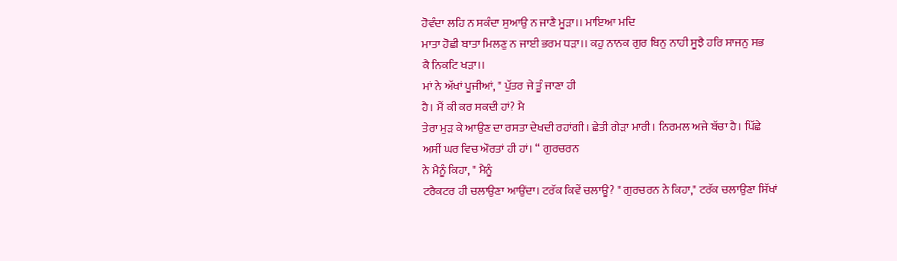ਹੋਵੰਦਾ ਲਹਿ ਨ ਸਕੰਦਾ ਸੁਆਉ ਨ ਜਾਣੈ ਮੂੜਾ।। ਮਾਇਆ ਮਦਿ
ਮਾਤਾ ਹੋਛੀ ਬਾਤਾ ਮਿਲਣੁ ਨ ਜਾਈ ਭਰਮ ਧੜਾ।। ਕਹੁ ਨਾਨਕ ਗੁਰ ਬਿਨੁ ਨਾਹੀ ਸੂਝੈ ਹਰਿ ਸਾਜਨੁ ਸਭ
ਕੈ ਨਿਕਟਿ ਖੜਾ।।
ਮਾਂ ਨੇ ਅੱਖਾਂ ਪੂਜੀਆਂ, " ਪੁੱਤਰ ਜੇ ਤੂੰ ਜਾਣਾ ਹੀ
ਹੈ। ਮੈਂ ਕੀ ਕਰ ਸਕਦੀ ਹਾਂ? ਮੈ
ਤੇਰਾ ਮੁੜ ਕੇ ਆਉਣ ਦਾ ਰਸਤਾ ਦੇਖਦੀ ਰਹਾਂਗੀ। ਛੇਤੀ ਗੇੜਾ ਮਾਰੀ। ਨਿਰਮਲ ਅਜੇ ਬੱਚਾ ਹੈ। ਪਿੱਛੇ
ਅਸੀਂ ਘਰ ਵਿਚ ਔਰਤਾਂ ਹੀ ਹਾਂ। “ ਗੁਰਚਰਨ
ਨੇ ਮੈਨੂੰ ਕਿਹਾ, " ਮੈਨੂੰ
ਟਰੈਕਟਰ ਹੀ ਚਲਾਉਣਾ ਆਉਂਦਾ। ਟਰੱਕ ਕਿਵੇਂ ਚਲਾਊ? " ਗੁਰਚਰਨ ਨੇ ਕਿਹਾ," ਟਰੱਕ ਚਲਾਉਣਾ ਸਿੱਖਾਂ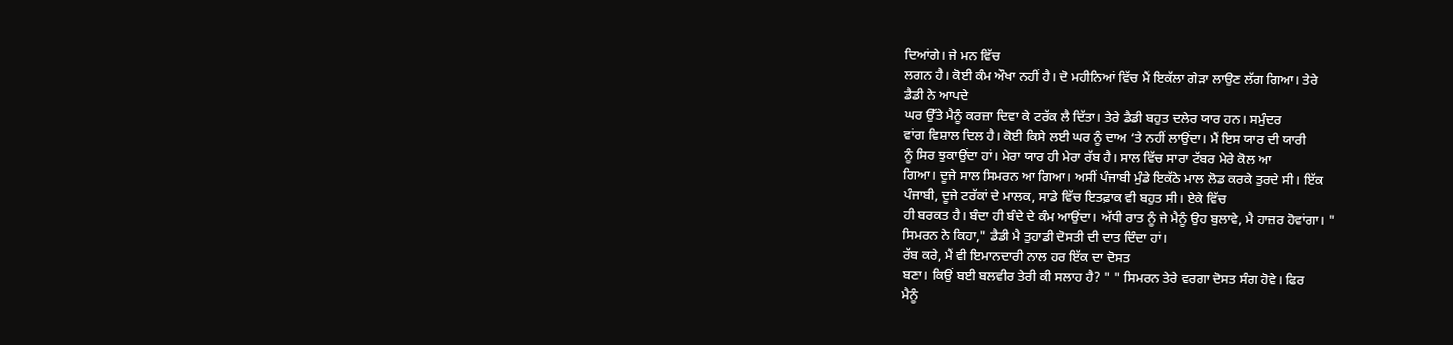ਦਿਆਂਗੇ। ਜੇ ਮਨ ਵਿੱਚ
ਲਗਨ ਹੈ। ਕੋਈ ਕੰਮ ਔਖਾ ਨਹੀਂ ਹੈ। ਦੋ ਮਹੀਨਿਆਂ ਵਿੱਚ ਮੈਂ ਇਕੱਲਾ ਗੇੜਾ ਲਾਉਣ ਲੱਗ ਗਿਆ। ਤੇਰੇ
ਡੈਡੀ ਨੇ ਆਪਦੇ
ਘਰ ਉੱਤੇ ਮੈਨੂੰ ਕਰਜ਼ਾ ਦਿਵਾ ਕੇ ਟਰੱਕ ਲੈ ਦਿੱਤਾ। ਤੇਰੇ ਡੈਡੀ ਬਹੁਤ ਦਲੇਰ ਯਾਰ ਹਨ। ਸਮੁੰਦਰ
ਵਾਂਗ ਵਿਸ਼ਾਲ ਦਿਲ ਹੈ। ਕੋਈ ਕਿਸੇ ਲਈ ਘਰ ਨੂੰ ਦਾਅ ‘ਤੇ ਨਹੀਂ ਲਾਉਂਦਾ। ਮੈਂ ਇਸ ਯਾਰ ਦੀ ਯਾਰੀ
ਨੂੰ ਸਿਰ ਝੁਕਾਉਂਦਾ ਹਾਂ। ਮੇਰਾ ਯਾਰ ਹੀ ਮੇਰਾ ਰੱਬ ਹੈ। ਸਾਲ ਵਿੱਚ ਸਾਰਾ ਟੱਬਰ ਮੇਰੇ ਕੋਲ ਆ
ਗਿਆ। ਦੂਜੇ ਸਾਲ ਸਿਮਰਨ ਆ ਗਿਆ। ਅਸੀਂ ਪੰਜਾਬੀ ਮੁੰਡੇ ਇਕੱਠੇ ਮਾਲ ਲੋਡ ਕਰਕੇ ਤੁਰਦੇ ਸੀ। ਇੱਕ
ਪੰਜਾਬੀ, ਦੂਜੇ ਟਰੱਕਾਂ ਦੇ ਮਾਲਕ, ਸਾਡੇ ਵਿੱਚ ਇਤਫ਼ਾਕ ਵੀ ਬਹੁਤ ਸੀ। ਏਕੇ ਵਿੱਚ
ਹੀ ਬਰਕਤ ਹੈ। ਬੰਦਾ ਹੀ ਬੰਦੇ ਦੇ ਕੰਮ ਆਉਂਦਾ। ਅੱਧੀ ਰਾਤ ਨੂੰ ਜੇ ਮੈਨੂੰ ਉਹ ਬੁਲਾਵੇ, ਮੈ ਹਾਜ਼ਰ ਹੋਵਾਂਗਾ। "
ਸਿਮਰਨ ਨੇ ਕਿਹਾ," ਡੈਡੀ ਮੈ ਤੁਹਾਡੀ ਦੋਸਤੀ ਦੀ ਦਾਤ ਦਿੰਦਾ ਹਾਂ।
ਰੱਬ ਕਰੇ, ਮੈਂ ਵੀ ਇਮਾਨਦਾਰੀ ਨਾਲ ਹਰ ਇੱਕ ਦਾ ਦੋਸਤ
ਬਣਾ। ਕਿਉਂ ਬਈ ਬਲਵੀਰ ਤੇਰੀ ਕੀ ਸਲਾਹ ਹੈ? " " ਸਿਮਰਨ ਤੇਰੇ ਵਰਗਾ ਦੋਸਤ ਸੰਗ ਹੋਵੇ। ਫਿਰ
ਮੈਨੂੰ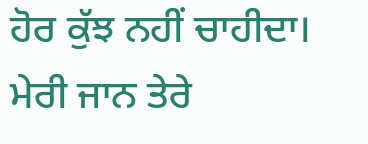ਹੋਰ ਕੁੱਝ ਨਹੀਂ ਚਾਹੀਦਾ। ਮੇਰੀ ਜਾਨ ਤੇਰੇ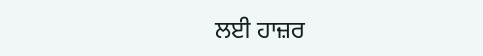ਲਈ ਹਾਜ਼ਰ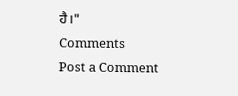ਹੈ।"
Comments
Post a Comment